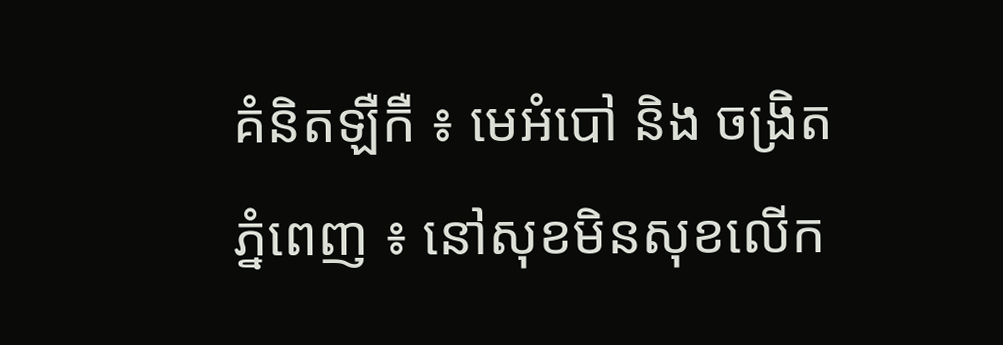គំនិតឡឺកឺ ៖ មេអំបៅ និង ចង្រិត
ភ្នំពេញ ៖ នៅសុខមិនសុខលើក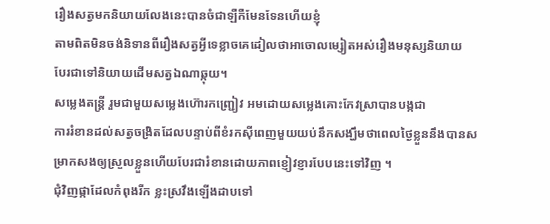រឿងសត្វមកនិយាយលែងនេះបានចំជាឡឺកឺមែនទែនហើយខ្ញុំ
តាមពិតមិនចង់និទានពីរឿងសត្វអ្វីទេខ្លាចគេដៀលថាអាចោលម្សៀតអស់រឿងមនុស្សនិយាយ
បែរជាទៅនិយាយដើមសត្វឯណាឆ្កុយ។
សម្លេងតន្ត្រី រួមជាមួយសម្លេងហ៊ោរកញ្ជ្រៀវ អមដោយសម្លេងគោះកែវស្រាបានបង្កជា
ការរំខានដល់សត្វចង្រិតដែលបន្ទាប់ពីខំរកស៊ីពេញមួយយប់នឹកសង្ឃឹមថាពេលថ្ងៃខ្លួននឹងបានសម្រាកសងឲ្យស្រួលខ្លួនហើយបែរជារំខានដោយភាពខ្ញៀវខ្ញារបែបនេះទៅវិញ ។
ជុំវិញផ្កាដែលកំពុងរីក ខ្លះស្រវឹងឡើងដាបទៅ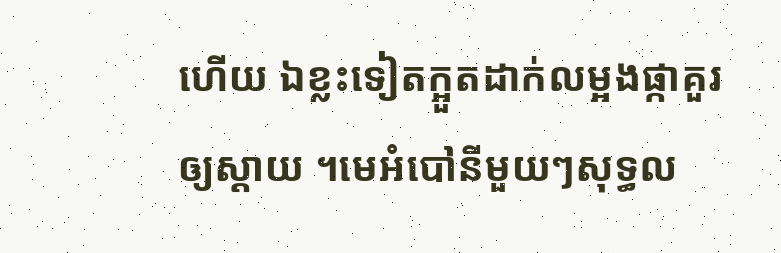ហើយ ឯខ្លះទៀតក្អួតដាក់លម្អងផ្កាគួរឲ្យស្ដាយ ។មេអំបៅនីមួយៗសុទ្ធល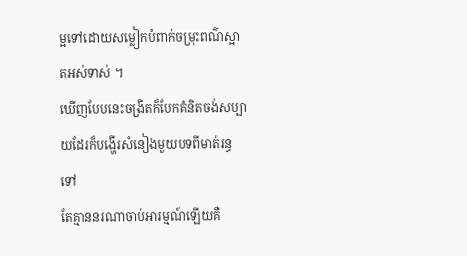ម្អទៅដោយសម្លៀកបំពាក់ចម្រុះពណ៌ស្អាតអស់ទាស់ ។
ឃើញបែបនេះចង្រិតក៏បែកគំនិតចង់សប្បាយដែរក៏បង្ហើរសំនៀងមួយបទពីមាត់រន្ធទៅ
តែគ្មាននរណាចាប់អារម្មណ៍ឡើយគឺ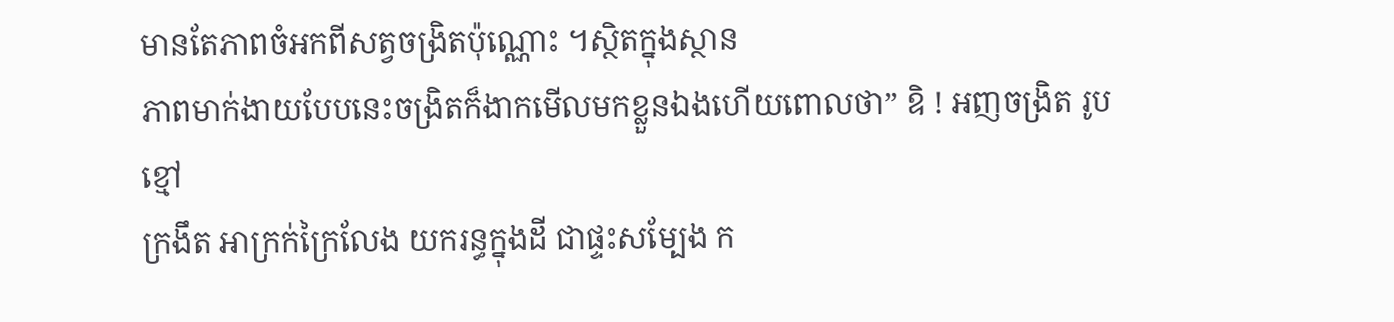មានតែភាពចំអកពីសត្វចង្រិតប៉ុណ្ណោះ ។ស្ថិតក្នុងស្ថាន
ភាពមាក់ងាយបែបនេះចង្រិតក៏ងាកមើលមកខ្លួនឯងហើយពោលថា” ឧិ ! អញចង្រិត រូបខ្មៅ
ក្រងឹត អាក្រក់ក្រៃលែង យករន្ធក្នុងដី ជាផ្ទះសម្បែង ក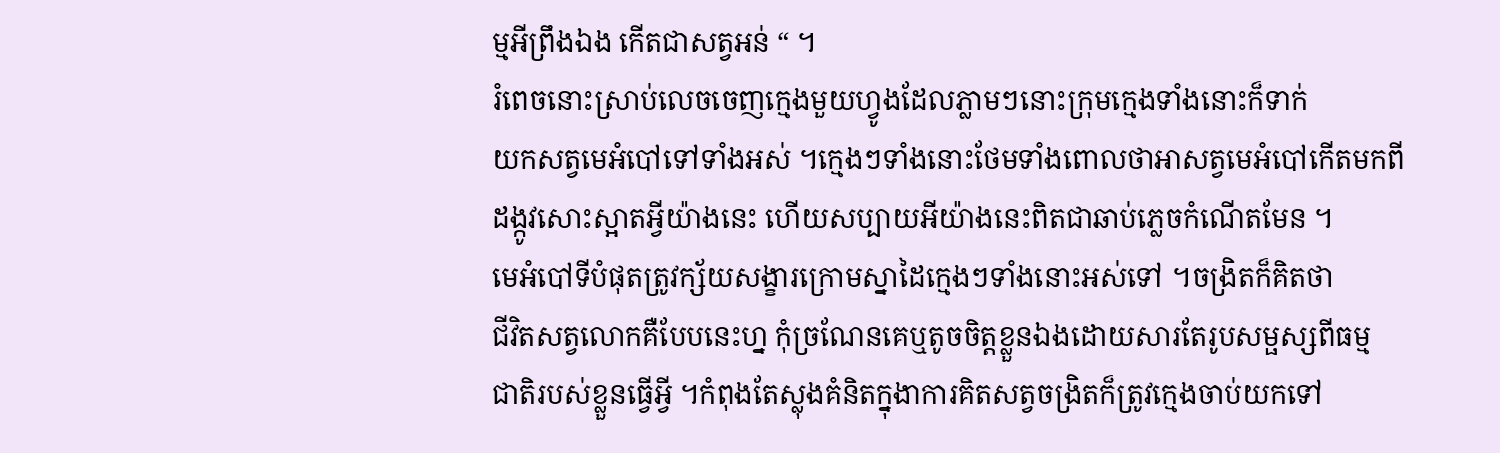ម្មអីព្រឹងឯង កើតជាសត្វអន់ “ ។
រំពេចនោះស្រាប់លេចចេញក្មេងមួយហ្វូងដែលភ្លាមៗនោះក្រុមក្មេងទាំងនោះក៏ទាក់
យកសត្វមេអំបៅទៅទាំងអស់ ។ក្មេងៗទាំងនោះថែមទាំងពោលថាអាសត្វមេអំបៅកើតមកពី
ដង្កូវសោះស្អាតអ្វីយ៉ាងនេះ ហើយសប្បាយអីយ៉ាងនេះពិតជាឆាប់ភ្លេចកំណើតមែន ។
មេអំបៅទីបំផុតត្រូវក្ស័យសង្ខារក្រោមស្នាដៃក្មេងៗទាំងនោះអស់ទៅ ។ចង្រិតក៏គិតថា
ជីវិតសត្វលោកគឺបែបនេះហ្ន កុំច្រណែនគេឬតូចចិត្តខ្លួនឯងដោយសារតែរូបសម្ផស្សពីធម្ម
ជាតិរបស់ខ្លួនធ្វើអ្វី ។កំពុងតែស្លុងគំនិតក្នុងាការគិតសត្វចង្រិតក៏ត្រូវក្មេងចាប់យកទៅ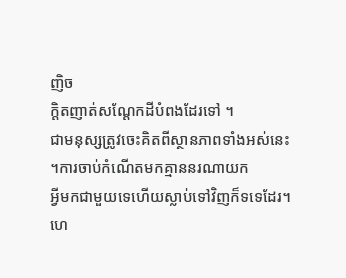ញិច
ក្ដិតញាត់សណ្ដែកដីបំពងដែរទៅ ។
ជាមនុស្សត្រូវចេះគិតពីស្ថានភាពទាំងអស់នេះ ។ការចាប់កំណើតមកគ្មាននរណាយក
អ្វីមកជាមួយទេហើយស្លាប់ទៅវិញក៏ទទេដែរ។ហេ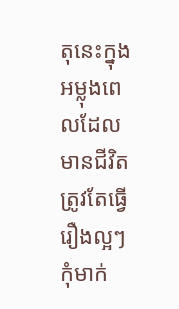តុនេះក្នុងអម្លុងពេលដែលមានជីវិតត្រូវតែធ្វើរឿងល្អៗកុំមាក់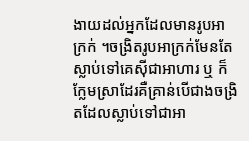ងាយដល់អ្នកដែលមានរូបអាក្រក់ ។ចង្រិតរូបអាក្រក់មែនតែស្លាប់ទៅគេស៊ីជាអាហារ ឬ ក៏ក្លែមស្រាដែរគឺគ្រាន់បើជាងចង្រិតដែលស្លាប់ទៅជាអា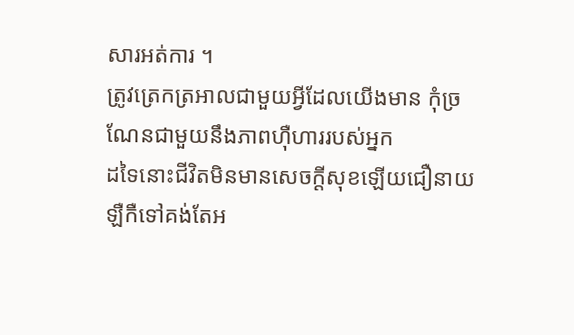សារអត់ការ ។
ត្រូវត្រេកត្រអាលជាមួយអ្វីដែលយើងមាន កុំច្រណែនជាមួយនឹងភាពហ៊ឺហាររបស់អ្នក
ដទៃនោះជីវិតមិនមានសេចក្ដីសុខឡើយជឿនាយឡឺកឺទៅគង់តែអ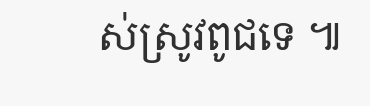ស់ស្រូវពូជទេ ៕